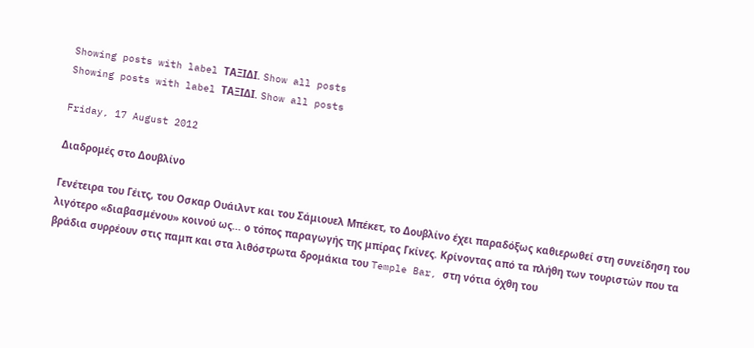Showing posts with label ΤΑΞΙΔΙ. Show all posts
Showing posts with label ΤΑΞΙΔΙ. Show all posts

Friday, 17 August 2012

Διαδρομές στο Δουβλίνο

Γενέτειρα του Γέιτς, του Οσκαρ Ουάιλντ και του Σάμιουελ Μπέκετ, το Δουβλίνο έχει παραδόξως καθιερωθεί στη συνείδηση του λιγότερο «διαβασμένου» κοινού ως... ο τόπος παραγωγής της μπίρας Γκίνες. Κρίνοντας από τα πλήθη των τουριστών που τα βράδια συρρέουν στις παμπ και στα λιθόστρωτα δρομάκια του Temple Bar, στη νότια όχθη του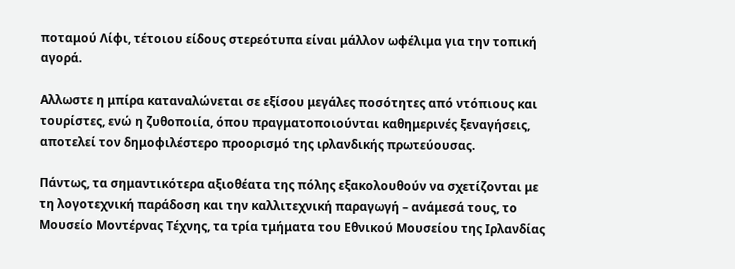ποταμού Λίφι, τέτοιου είδους στερεότυπα είναι μάλλον ωφέλιμα για την τοπική αγορά.

Αλλωστε η μπίρα καταναλώνεται σε εξίσου μεγάλες ποσότητες από ντόπιους και τουρίστες, ενώ η ζυθοποιία, όπου πραγματοποιούνται καθημερινές ξεναγήσεις, αποτελεί τον δημοφιλέστερο προορισμό της ιρλανδικής πρωτεύουσας.

Πάντως, τα σημαντικότερα αξιοθέατα της πόλης εξακολουθούν να σχετίζονται με τη λογοτεχνική παράδοση και την καλλιτεχνική παραγωγή – ανάμεσά τους, το Μουσείο Μοντέρνας Τέχνης, τα τρία τμήματα του Εθνικού Μουσείου της Ιρλανδίας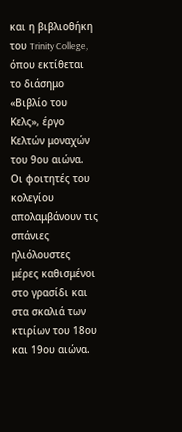και η βιβλιοθήκη του Trinity College, όπου εκτίθεται το διάσημο «Βιβλίο του Κελς», έργο Κελτών μοναχών του 9ου αιώνα. Οι φοιτητές του κολεγίου απολαμβάνουν τις σπάνιες ηλιόλουστες μέρες καθισμένοι στο γρασίδι και στα σκαλιά των κτιρίων του 18ου και 19ου αιώνα.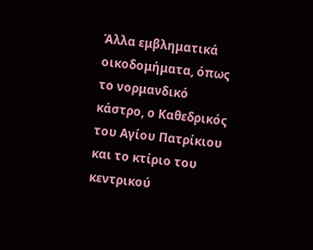Άλλα εμβληματικά οικοδομήματα, όπως το νορμανδικό κάστρο, ο Καθεδρικός του Αγίου Πατρίκιου και το κτίριο του κεντρικού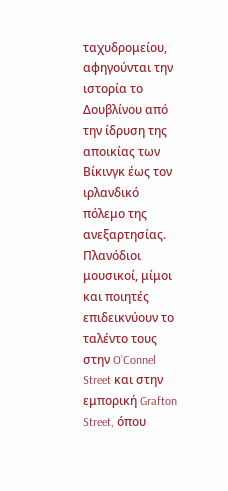ταχυδρομείου, αφηγούνται την ιστορία το Δουβλίνου από την ίδρυση της αποικίας των Βίκινγκ έως τον ιρλανδικό πόλεμο της ανεξαρτησίας. Πλανόδιοι μουσικοί, μίμοι και ποιητές επιδεικνύουν το ταλέντο τους στην O’Connel Street και στην εμπορική Grafton Street, όπου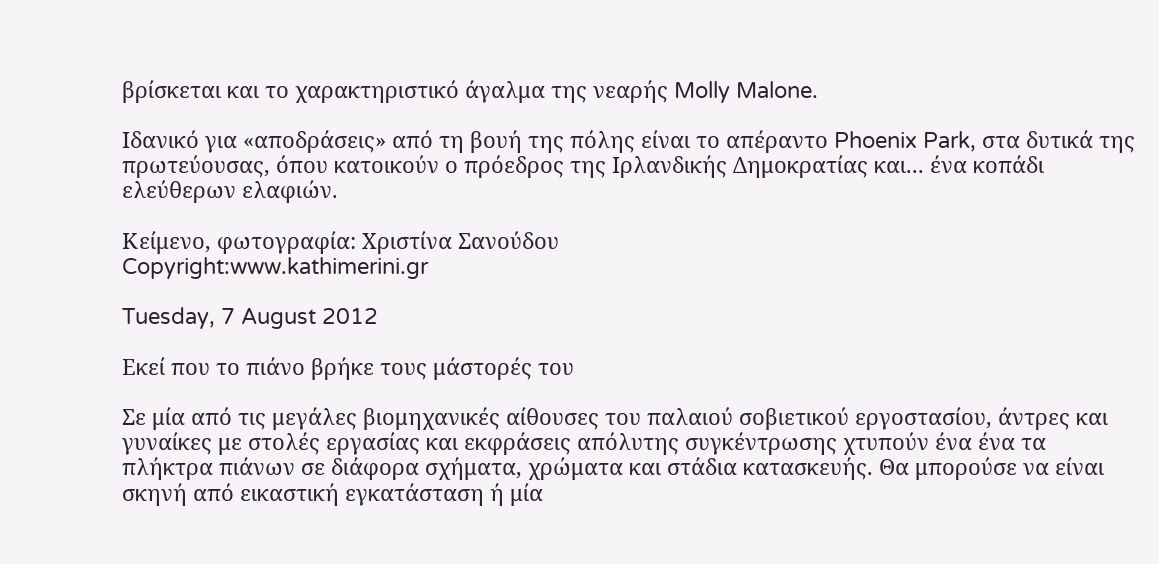βρίσκεται και το χαρακτηριστικό άγαλμα της νεαρής Molly Malone.

Ιδανικό για «αποδράσεις» από τη βουή της πόλης είναι το απέραντο Phoenix Park, στα δυτικά της πρωτεύουσας, όπου κατοικούν ο πρόεδρος της Ιρλανδικής Δημοκρατίας και... ένα κοπάδι ελεύθερων ελαφιών.

Κείμενο, φωτογραφία: Χριστίνα Σανούδου
Copyright:www.kathimerini.gr

Tuesday, 7 August 2012

Εκεί που το πιάνο βρήκε τους μάστορές του

Σε μία από τις μεγάλες βιομηχανικές αίθουσες του παλαιού σοβιετικού εργοστασίου, άντρες και γυναίκες με στολές εργασίας και εκφράσεις απόλυτης συγκέντρωσης χτυπούν ένα ένα τα πλήκτρα πιάνων σε διάφορα σχήματα, χρώματα και στάδια κατασκευής. Θα μπορούσε να είναι σκηνή από εικαστική εγκατάσταση ή μία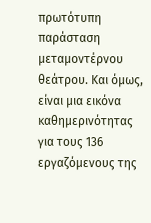πρωτότυπη παράσταση μεταμοντέρνου θεάτρου. Και όμως, είναι μια εικόνα καθημερινότητας για τους 136 εργαζόμενους της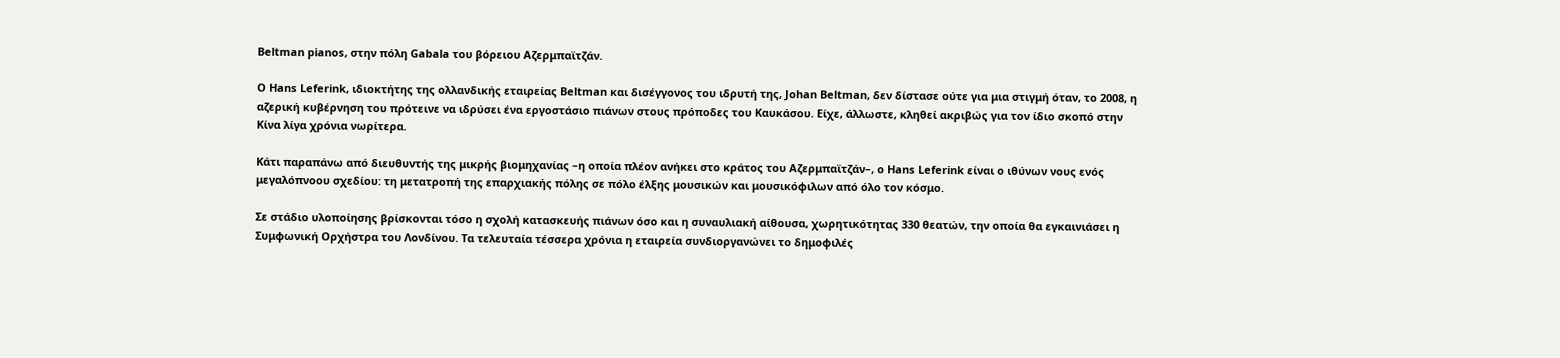Beltman pianos, στην πόλη Gabala του βόρειου Αζερμπαϊτζάν.

Ο Hans Leferink, ιδιοκτήτης της ολλανδικής εταιρείας Beltman και δισέγγονος του ιδρυτή της, Johan Beltman, δεν δίστασε ούτε για μια στιγμή όταν, το 2008, η αζερική κυβέρνηση του πρότεινε να ιδρύσει ένα εργοστάσιο πιάνων στους πρόποδες του Καυκάσου. Είχε, άλλωστε, κληθεί ακριβώς για τον ίδιο σκοπό στην Κίνα λίγα χρόνια νωρίτερα.

Κάτι παραπάνω από διευθυντής της μικρής βιομηχανίας –η οποία πλέον ανήκει στο κράτος του Αζερμπαϊτζάν–, o Hans Leferink είναι ο ιθύνων νους ενός μεγαλόπνοου σχεδίου: τη μετατροπή της επαρχιακής πόλης σε πόλο έλξης μουσικών και μουσικόφιλων από όλο τον κόσμο.

Σε στάδιο υλοποίησης βρίσκονται τόσο η σχολή κατασκευής πιάνων όσο και η συναυλιακή αίθουσα, χωρητικότητας 330 θεατών, την οποία θα εγκαινιάσει η Συμφωνική Ορχήστρα του Λονδίνου. Τα τελευταία τέσσερα χρόνια η εταιρεία συνδιοργανώνει το δημοφιλές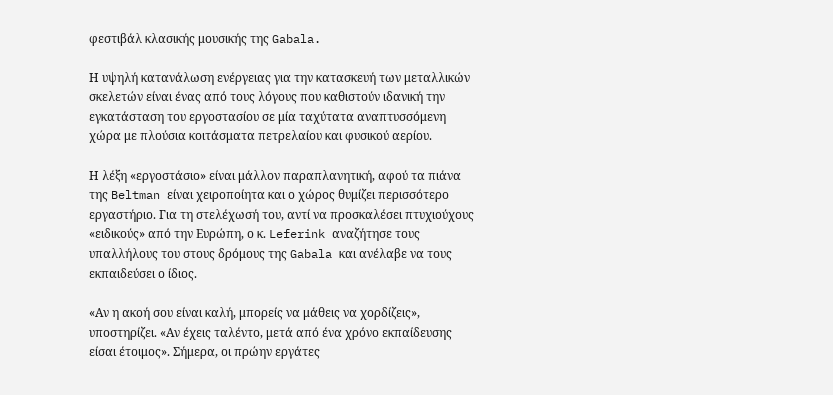φεστιβάλ κλασικής μουσικής της Gabala.

Η υψηλή κατανάλωση ενέργειας για την κατασκευή των μεταλλικών σκελετών είναι ένας από τους λόγους που καθιστούν ιδανική την εγκατάσταση του εργοστασίου σε μία ταχύτατα αναπτυσσόμενη χώρα με πλούσια κοιτάσματα πετρελαίου και φυσικού αερίου.

Η λέξη «εργοστάσιο» είναι μάλλον παραπλανητική, αφού τα πιάνα της Beltman είναι χειροποίητα και ο χώρος θυμίζει περισσότερο εργαστήριο. Για τη στελέχωσή του, αντί να προσκαλέσει πτυχιούχους «ειδικούς» από την Ευρώπη, ο κ. Leferink αναζήτησε τους υπαλλήλους του στους δρόμους της Gabala και ανέλαβε να τους εκπαιδεύσει ο ίδιος.

«Αν η ακοή σου είναι καλή, μπορείς να μάθεις να χορδίζεις», υποστηρίζει. «Αν έχεις ταλέντο, μετά από ένα χρόνο εκπαίδευσης είσαι έτοιμος». Σήμερα, οι πρώην εργάτες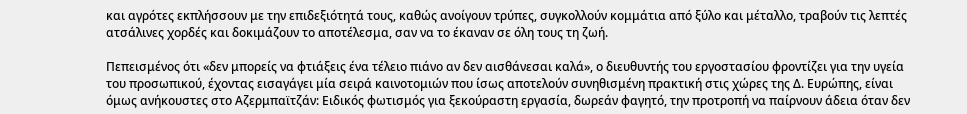και αγρότες εκπλήσσουν με την επιδεξιότητά τους, καθώς ανοίγουν τρύπες, συγκολλούν κομμάτια από ξύλο και μέταλλο, τραβούν τις λεπτές ατσάλινες χορδές και δοκιμάζουν το αποτέλεσμα, σαν να το έκαναν σε όλη τους τη ζωή.

Πεπεισμένος ότι «δεν μπορείς να φτιάξεις ένα τέλειο πιάνο αν δεν αισθάνεσαι καλά», ο διευθυντής του εργοστασίου φροντίζει για την υγεία του προσωπικού, έχοντας εισαγάγει μία σειρά καινοτομιών που ίσως αποτελούν συνηθισμένη πρακτική στις χώρες της Δ. Ευρώπης, είναι όμως ανήκουστες στο Αζερμπαϊτζάν: Ειδικός φωτισμός για ξεκούραστη εργασία, δωρεάν φαγητό, την προτροπή να παίρνουν άδεια όταν δεν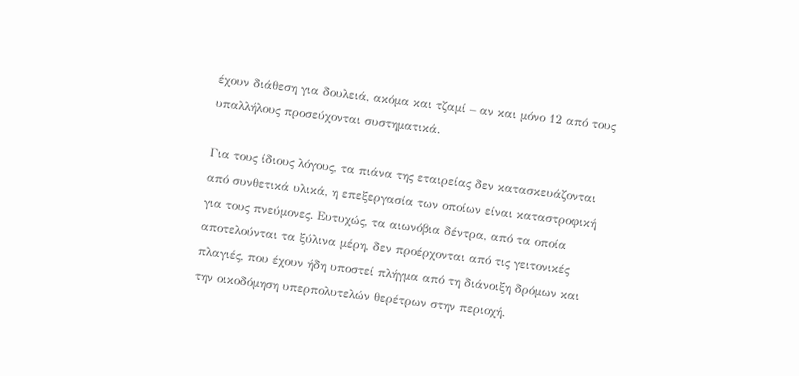έχουν διάθεση για δουλειά, ακόμα και τζαμί – αν και μόνο 12 από τους υπαλλήλους προσεύχονται συστηματικά.

Για τους ίδιους λόγους, τα πιάνα της εταιρείας δεν κατασκευάζονται από συνθετικά υλικά, η επεξεργασία των οποίων είναι καταστροφική για τους πνεύμονες. Ευτυχώς, τα αιωνόβια δέντρα, από τα οποία αποτελούνται τα ξύλινα μέρη, δεν προέρχονται από τις γειτονικές πλαγιές, που έχουν ήδη υποστεί πλήγμα από τη διάνοιξη δρόμων και την οικοδόμηση υπερπολυτελών θερέτρων στην περιοχή.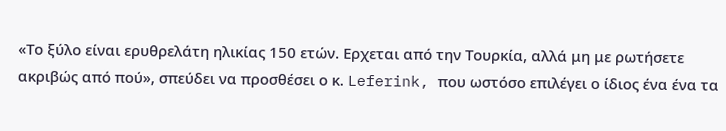«Το ξύλο είναι ερυθρελάτη ηλικίας 150 ετών. Ερχεται από την Τουρκία, αλλά μη με ρωτήσετε ακριβώς από πού», σπεύδει να προσθέσει ο κ. Leferink, που ωστόσο επιλέγει ο ίδιος ένα ένα τα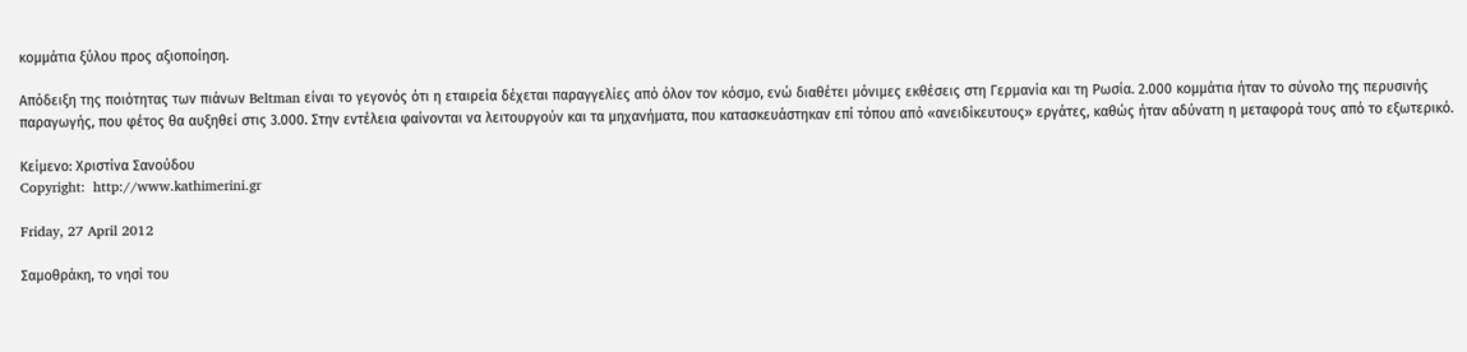κομμάτια ξύλου προς αξιοποίηση.

Απόδειξη της ποιότητας των πιάνων Beltman είναι το γεγονός ότι η εταιρεία δέχεται παραγγελίες από όλον τον κόσμο, ενώ διαθέτει μόνιμες εκθέσεις στη Γερμανία και τη Ρωσία. 2.000 κομμάτια ήταν το σύνολο της περυσινής παραγωγής, που φέτος θα αυξηθεί στις 3.000. Στην εντέλεια φαίνονται να λειτουργούν και τα μηχανήματα, που κατασκευάστηκαν επί τόπου από «ανειδίκευτους» εργάτες, καθώς ήταν αδύνατη η μεταφορά τους από το εξωτερικό.

Κείμενο: Χριστίνα Σανούδου
Copyright:  http://www.kathimerini.gr

Friday, 27 April 2012

Σαμοθράκη, το νησί του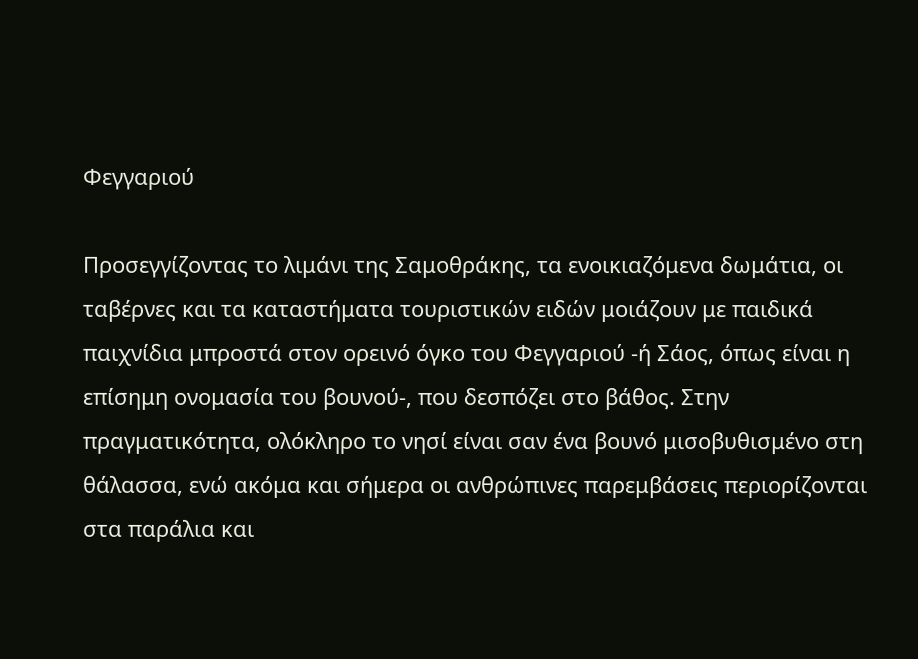Φεγγαριού

Προσεγγίζοντας το λιμάνι της Σαμοθράκης, τα ενοικιαζόμενα δωμάτια, οι ταβέρνες και τα καταστήματα τουριστικών ειδών μοιάζουν με παιδικά παιχνίδια μπροστά στον ορεινό όγκο του Φεγγαριού -ή Σάος, όπως είναι η επίσημη ονομασία του βουνού-, που δεσπόζει στο βάθος. Στην πραγματικότητα, ολόκληρο το νησί είναι σαν ένα βουνό μισοβυθισμένο στη θάλασσα, ενώ ακόμα και σήμερα οι ανθρώπινες παρεμβάσεις περιορίζονται στα παράλια και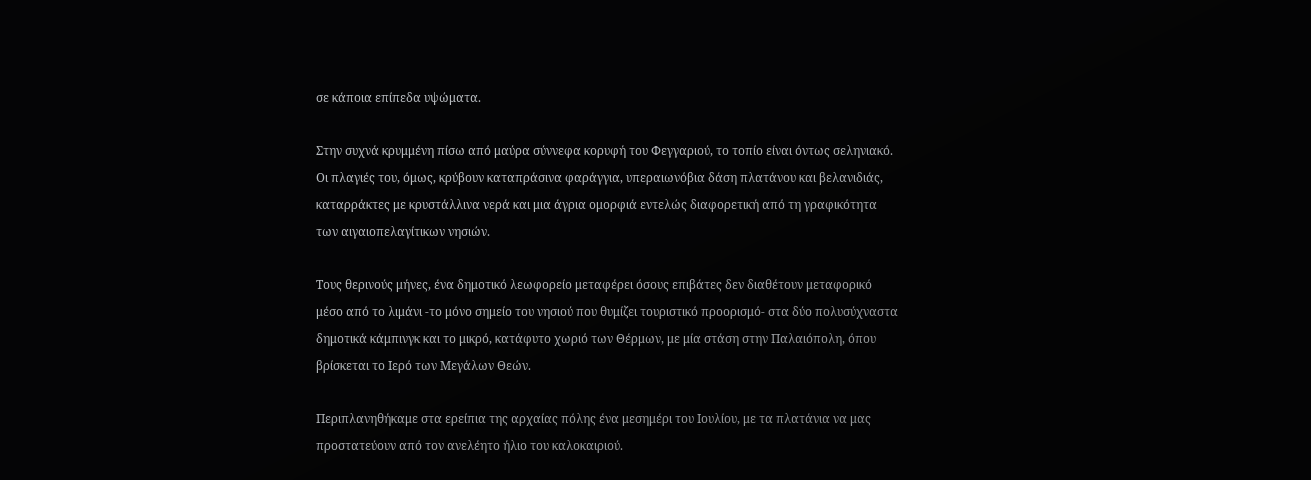σε κάποια επίπεδα υψώματα.

Στην συχνά κρυμμένη πίσω από μαύρα σύννεφα κορυφή του Φεγγαριού, το τοπίο είναι όντως σεληνιακό. Οι πλαγιές του, όμως, κρύβουν καταπράσινα φαράγγια, υπεραιωνόβια δάση πλατάνου και βελανιδιάς, καταρράκτες με κρυστάλλινα νερά και μια άγρια ομορφιά εντελώς διαφορετική από τη γραφικότητα των αιγαιοπελαγίτικων νησιών.

Τους θερινούς μήνες, ένα δημοτικό λεωφορείο μεταφέρει όσους επιβάτες δεν διαθέτουν μεταφορικό μέσο από το λιμάνι -το μόνο σημείο του νησιού που θυμίζει τουριστικό προορισμό- στα δύο πολυσύχναστα δημοτικά κάμπινγκ και το μικρό, κατάφυτο χωριό των Θέρμων, με μία στάση στην Παλαιόπολη, όπου βρίσκεται το Ιερό των Μεγάλων Θεών.

Περιπλανηθήκαμε στα ερείπια της αρχαίας πόλης ένα μεσημέρι του Ιουλίου, με τα πλατάνια να μας προστατεύουν από τον ανελέητο ήλιο του καλοκαιριού.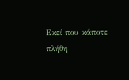Εκεί που κάποτε πλήθη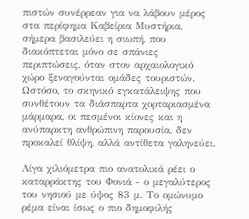πιστών συνέρρεαν για να λάβουν μέρος στα περίφημα Καβείρια Μυστήρια, σήμερα βασιλεύει η σιωπή, που διακόπτεται μόνο σε σπάνιες περιπτώσεις, όταν στον αρχαιολογικό χώρο ξεναγούνται ομάδες τουριστών. Ωστόσο, το σκηνικό εγκατάλειψης που συνθέτουν τα διάσπαρτα χορταριασμένα μάρμαρα, οι πεσμένοι κίονες και η ανύπαρκτη ανθρώπινη παρουσία, δεν προκαλεί θλίψη, αλλά αντίθετα γαληνεύει.

Λίγα χιλιόμετρα πιο ανατολικά ρέει ο καταρράκτης του Φονιά - ο μεγαλύτερος του νησιού με ύψος 83 μ. Το ομώνυμο ρέμα είναι ίσως ο πιο δημοφιλής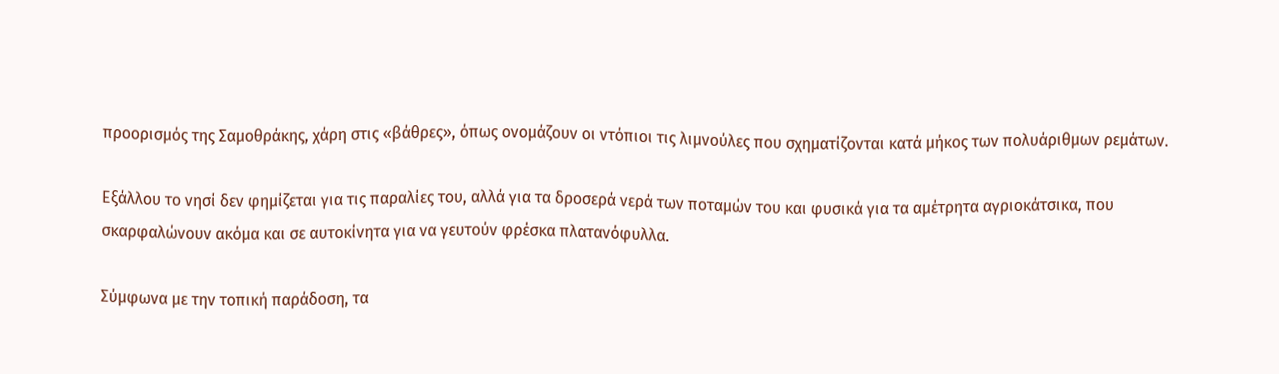προορισμός της Σαμοθράκης, χάρη στις «βάθρες», όπως ονομάζουν οι ντόπιοι τις λιμνούλες που σχηματίζονται κατά μήκος των πολυάριθμων ρεμάτων.

Εξάλλου το νησί δεν φημίζεται για τις παραλίες του, αλλά για τα δροσερά νερά των ποταμών του και φυσικά για τα αμέτρητα αγριοκάτσικα, που σκαρφαλώνουν ακόμα και σε αυτοκίνητα για να γευτούν φρέσκα πλατανόφυλλα.

Σύμφωνα με την τοπική παράδοση, τα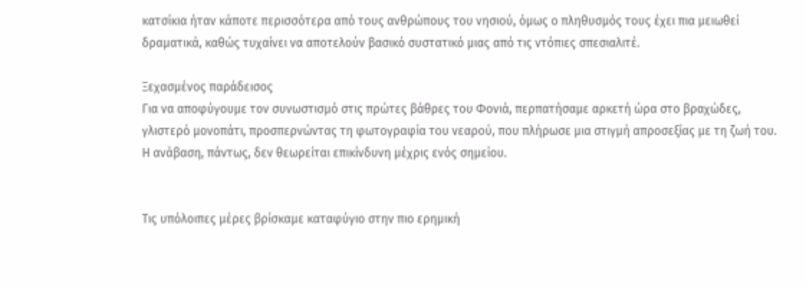κατσίκια ήταν κάποτε περισσότερα από τους ανθρώπους του νησιού, όμως ο πληθυσμός τους έχει πια μειωθεί δραματικά, καθώς τυχαίνει να αποτελούν βασικό συστατικό μιας από τις ντόπιες σπεσιαλιτέ.

Ξεχασμένος παράδεισος
Για να αποφύγουμε τον συνωστισμό στις πρώτες βάθρες του Φονιά, περπατήσαμε αρκετή ώρα στο βραχώδες, γλιστερό μονοπάτι, προσπερνώντας τη φωτογραφία του νεαρού, που πλήρωσε μια στιγμή απροσεξίας με τη ζωή του. Η ανάβαση, πάντως, δεν θεωρείται επικίνδυνη μέχρις ενός σημείου.


Τις υπόλοιπες μέρες βρίσκαμε καταφύγιο στην πιο ερημική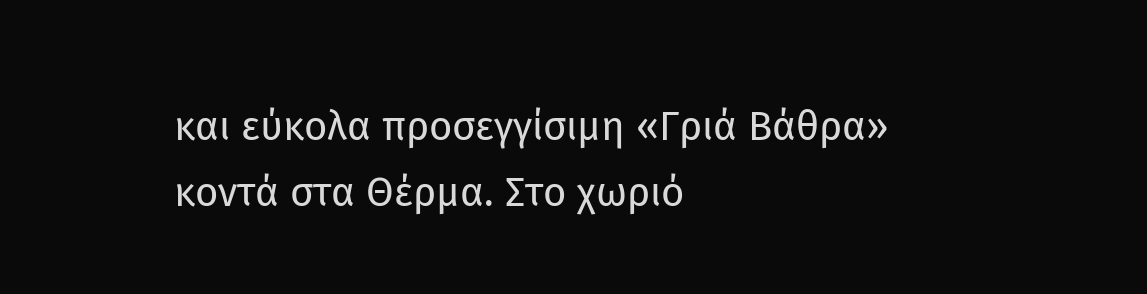και εύκολα προσεγγίσιμη «Γριά Βάθρα» κοντά στα Θέρμα. Στο χωριό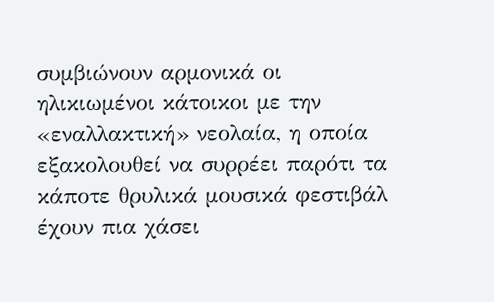συμβιώνουν αρμονικά οι ηλικιωμένοι κάτοικοι με την «εναλλακτική» νεολαία, η οποία εξακολουθεί να συρρέει παρότι τα κάποτε θρυλικά μουσικά φεστιβάλ έχουν πια χάσει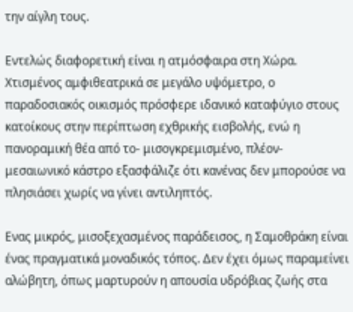την αίγλη τους.

Εντελώς διαφορετική είναι η ατμόσφαιρα στη Χώρα. Χτισμένος αμφιθεατρικά σε μεγάλο υψόμετρο, ο παραδοσιακός οικισμός πρόσφερε ιδανικό καταφύγιο στους κατοίκους στην περίπτωση εχθρικής εισβολής, ενώ η πανοραμική θέα από το- μισογκρεμισμένο, πλέον- μεσαιωνικό κάστρο εξασφάλιζε ότι κανένας δεν μπορούσε να πλησιάσει χωρίς να γίνει αντιληπτός.

Ενας μικρός, μισοξεχασμένος παράδεισος, η Σαμοθράκη είναι ένας πραγματικά μοναδικός τόπος. Δεν έχει όμως παραμείνει αλώβητη, όπως μαρτυρούν η απουσία υδρόβιας ζωής στα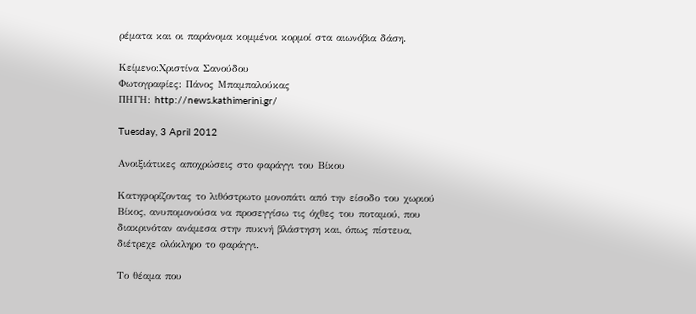ρέματα και οι παράνομα κομμένοι κορμοί στα αιωνόβια δάση.

Kείμενο:Χριστίνα Σανούδου
Φωτογραφίες: Πάνος Μπαμπαλούκας
ΠΗΓΗ: http://news.kathimerini.gr/

Tuesday, 3 April 2012

Ανοιξιάτικες αποχρώσεις στο φαράγγι του Βίκου

Kατηφορίζοντας το λιθόστρωτο μονοπάτι από την είσοδο του χωριού Βίκος, ανυπομονούσα να προσεγγίσω τις όχθες του ποταμού, που διακρινόταν ανάμεσα στην πυκνή βλάστηση και, όπως πίστευα, διέτρεχε ολόκληρο το φαράγγι.

Το θέαμα που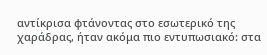αντίκρισα φτάνοντας στο εσωτερικό της χαράδρας, ήταν ακόμα πιο εντυπωσιακό: στα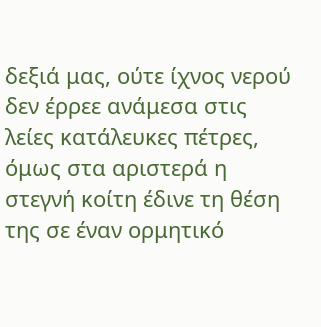δεξιά μας, ούτε ίχνος νερού δεν έρρεε ανάμεσα στις λείες κατάλευκες πέτρες, όμως στα αριστερά η στεγνή κοίτη έδινε τη θέση της σε έναν ορμητικό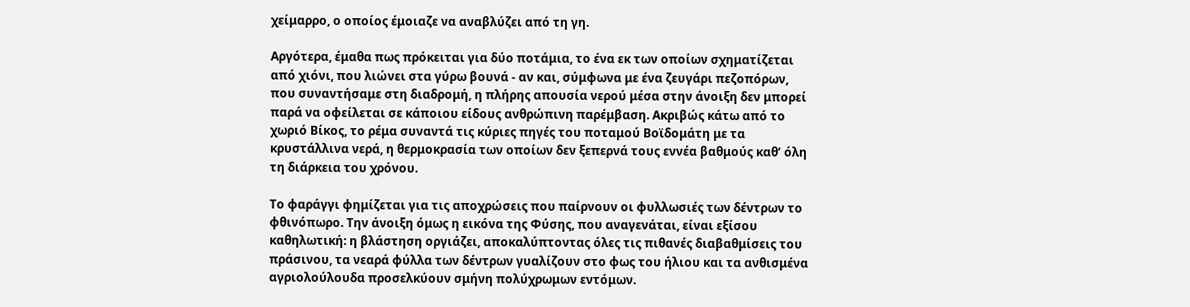χείμαρρο, ο οποίος έμοιαζε να αναβλύζει από τη γη.

Αργότερα, έμαθα πως πρόκειται για δύο ποτάμια, το ένα εκ των οποίων σχηματίζεται από χιόνι, που λιώνει στα γύρω βουνά - αν και, σύμφωνα με ένα ζευγάρι πεζοπόρων, που συναντήσαμε στη διαδρομή, η πλήρης απουσία νερού μέσα στην άνοιξη δεν μπορεί παρά να οφείλεται σε κάποιου είδους ανθρώπινη παρέμβαση. Ακριβώς κάτω από το χωριό Βίκος, το ρέμα συναντά τις κύριες πηγές του ποταμού Βοϊδομάτη με τα κρυστάλλινα νερά, η θερμοκρασία των οποίων δεν ξεπερνά τους εννέα βαθμούς καθ’ όλη τη διάρκεια του χρόνου.

Το φαράγγι φημίζεται για τις αποχρώσεις που παίρνουν οι φυλλωσιές των δέντρων το φθινόπωρο. Την άνοιξη όμως η εικόνα της Φύσης, που αναγενάται, είναι εξίσου καθηλωτική: η βλάστηση οργιάζει, αποκαλύπτοντας όλες τις πιθανές διαβαθμίσεις του πράσινου, τα νεαρά φύλλα των δέντρων γυαλίζουν στο φως του ήλιου και τα ανθισμένα αγριολούλουδα προσελκύουν σμήνη πολύχρωμων εντόμων.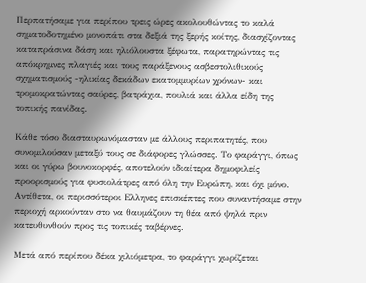Περπατήσαμε για περίπου τρεις ώρες ακολουθώντας το καλά σηματοδοτημένο μονοπάτι στα δεξιά της ξερής κοίτης, διασχίζοντας καταπράσινα δάση και ηλιόλουστα ξέφωτα, παρατηρώντας τις απόκρημνες πλαγιές και τους παράξενους ασβεστολιθικούς σχηματισμούς -ηλικίας δεκάδων εκατομμυρίων χρόνων- και τρομοκρατώντας σαύρες, βατράχια, πουλιά και άλλα είδη της τοπικής πανίδας.

Κάθε τόσο διασταυρωνόμασταν με άλλους περιπατητές, που συνομιλούσαν μεταξύ τους σε διάφορες γλώσσες. Το φαράγγι, όπως και οι γύρω βουνοκορφές, αποτελούν ιδιαίτερα δημοφιλείς προορισμούς για φυσιολάτρες από όλη την Ευρώπη, και όχι μόνο. Αντίθετα, οι περισσότεροι Ελληνες επισκέπτες που συναντήσαμε στην περιοχή αρκούνταν στο να θαυμάζουν τη θέα από ψηλά πριν κατευθυνθούν προς τις τοπικές ταβέρνες.

Μετά από περίπου δέκα χιλιόμετρα, το φαράγγι χωρίζεται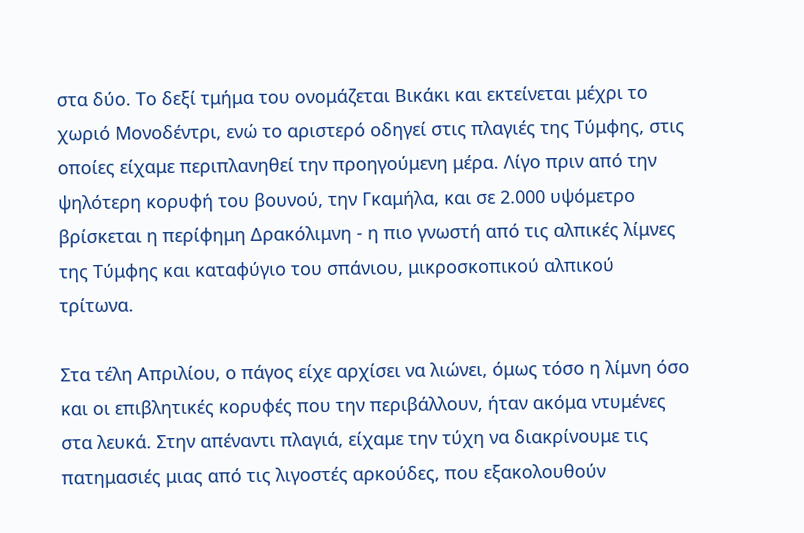στα δύο. Το δεξί τμήμα του ονομάζεται Βικάκι και εκτείνεται μέχρι το χωριό Μονοδέντρι, ενώ το αριστερό οδηγεί στις πλαγιές της Τύμφης, στις οποίες είχαμε περιπλανηθεί την προηγούμενη μέρα. Λίγο πριν από την ψηλότερη κορυφή του βουνού, την Γκαμήλα, και σε 2.000 υψόμετρο βρίσκεται η περίφημη Δρακόλιμνη - η πιο γνωστή από τις αλπικές λίμνες της Τύμφης και καταφύγιο του σπάνιου, μικροσκοπικού αλπικού τρίτωνα.

Στα τέλη Απριλίου, ο πάγος είχε αρχίσει να λιώνει, όμως τόσο η λίμνη όσο και οι επιβλητικές κορυφές που την περιβάλλουν, ήταν ακόμα ντυμένες στα λευκά. Στην απέναντι πλαγιά, είχαμε την τύχη να διακρίνουμε τις πατημασιές μιας από τις λιγοστές αρκούδες, που εξακολουθούν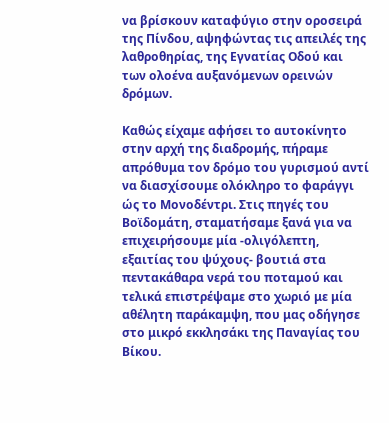να βρίσκουν καταφύγιο στην οροσειρά της Πίνδου, αψηφώντας τις απειλές της λαθροθηρίας, της Εγνατίας Οδού και των ολοένα αυξανόμενων ορεινών δρόμων.

Καθώς είχαμε αφήσει το αυτοκίνητο στην αρχή της διαδρομής, πήραμε απρόθυμα τον δρόμο του γυρισμού αντί να διασχίσουμε ολόκληρο το φαράγγι ώς το Μονοδέντρι. Στις πηγές του Βοϊδομάτη, σταματήσαμε ξανά για να επιχειρήσουμε μία -ολιγόλεπτη, εξαιτίας του ψύχους- βουτιά στα πεντακάθαρα νερά του ποταμού και τελικά επιστρέψαμε στο χωριό με μία αθέλητη παράκαμψη, που μας οδήγησε στο μικρό εκκλησάκι της Παναγίας του Βίκου.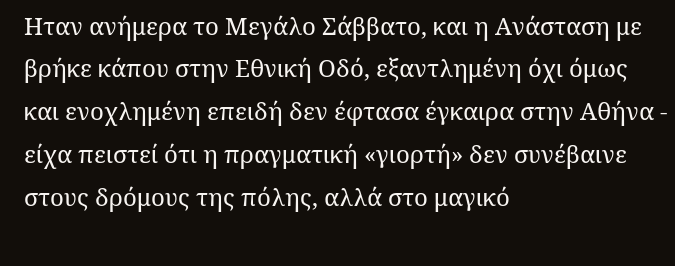Ηταν ανήμερα το Μεγάλο Σάββατο, και η Ανάσταση με βρήκε κάπου στην Εθνική Οδό, εξαντλημένη όχι όμως και ενοχλημένη επειδή δεν έφτασα έγκαιρα στην Αθήνα - είχα πειστεί ότι η πραγματική «γιορτή» δεν συνέβαινε στους δρόμους της πόλης, αλλά στο μαγικό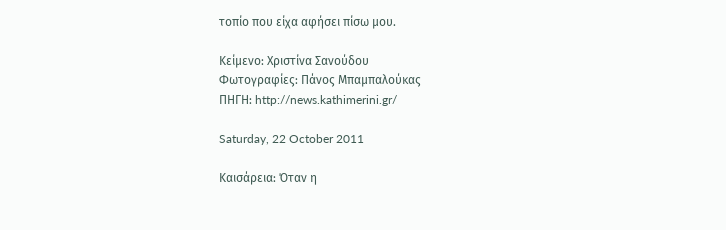τοπίο που είχα αφήσει πίσω μου.

Kείμενο: Χριστίνα Σανούδου
Φωτογραφίες: Πάνος Μπαμπαλούκας
ΠΗΓΗ: http://news.kathimerini.gr/

Saturday, 22 October 2011

Καισάρεια: Όταν η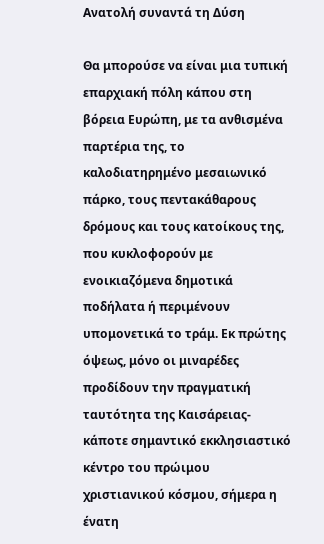Ανατολή συναντά τη Δύση

Θα μπορούσε να είναι μια τυπική επαρχιακή πόλη κάπου στη βόρεια Ευρώπη, με τα ανθισμένα παρτέρια της, το καλοδιατηρημένο μεσαιωνικό πάρκο, τους πεντακάθαρους δρόμους και τους κατοίκους της, που κυκλοφορούν με ενοικιαζόμενα δημοτικά ποδήλατα ή περιμένουν υπομονετικά το τράμ. Εκ πρώτης όψεως, μόνο οι μιναρέδες προδίδουν την πραγματική ταυτότητα της Καισάρειας- κάποτε σημαντικό εκκλησιαστικό κέντρο του πρώιμου χριστιανικού κόσμου, σήμερα η ένατη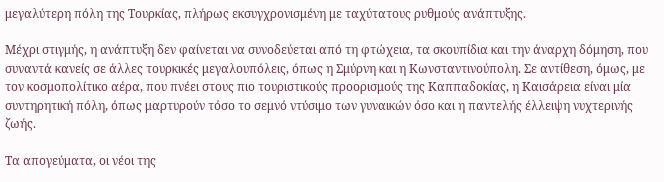μεγαλύτερη πόλη της Τουρκίας, πλήρως εκσυγχρονισμένη με ταχύτατους ρυθμούς ανάπτυξης.

Μέχρι στιγμής, η ανάπτυξη δεν φαίνεται να συνοδεύεται από τη φτώχεια, τα σκουπίδια και την άναρχη δόμηση, που συναντά κανείς σε άλλες τουρκικές μεγαλουπόλεις, όπως η Σμύρνη και η Κωνσταντινούπολη. Σε αντίθεση, όμως, με τον κοσμοπολίτικο αέρα, που πνέει στους πιο τουριστικούς προορισμούς της Καππαδοκίας, η Καισάρεια είναι μία συντηρητική πόλη, όπως μαρτυρούν τόσο το σεμνό ντύσιμο των γυναικών όσο και η παντελής έλλειψη νυχτερινής ζωής.

Τα απογεύματα, οι νέοι της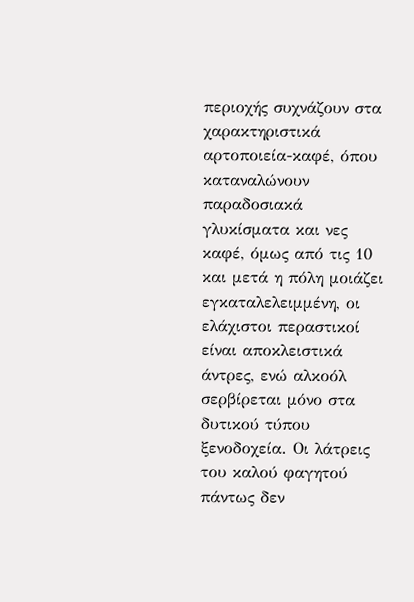περιοχής συχνάζουν στα χαρακτηριστικά αρτοποιεία-καφέ, όπου καταναλώνουν παραδοσιακά γλυκίσματα και νες καφέ, όμως από τις 10 και μετά η πόλη μοιάζει εγκαταλελειμμένη, οι ελάχιστοι περαστικοί είναι αποκλειστικά άντρες, ενώ αλκοόλ σερβίρεται μόνο στα δυτικού τύπου ξενοδοχεία. Οι λάτρεις του καλού φαγητού πάντως δεν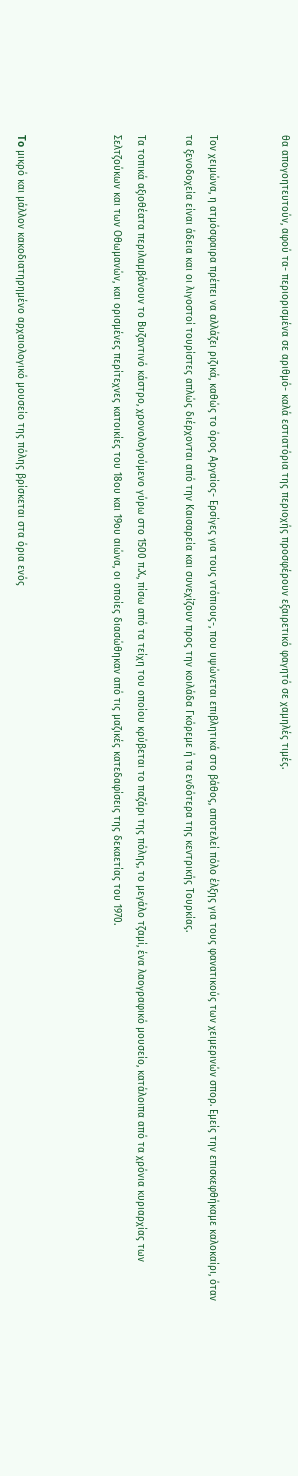θα απογοητευτούν, αφού τα- περιορισμένα σε αριθμό- καλά εστιατόρια της περιοχής προσφέρουν εξαιρετικό φαγητό σε χαμηλές τιμές.


Τον χειμώνα, η ατμόσφαιρα πρέπει να αλλάζει ριζικά, καθώς το όρος Αργαίος- Ερσίγες για τους ντόπιους-, που υψώνεται επιβλητικά στο βάθος, αποτελεί πόλο έλξης για τους φανατικούς των χειμερινών σπορ. Εμείς την επισκεφθήκαμε καλοκαίρι, όταν τα ξενοδοχεία είναι άδεια και οι λιγοστοί τουρίστες απλώς διέρχονται από την Καισαρεία και συνεχίζουν προς την κοιλάδα Γκόρεμε ή τα ενδότερα της κεντρικής Τουρκίας.

Τα τοπικά αξιοθέατα περιλαμβάνουν το Βυζαντινό κάστρο, χρονολογούμενο γύρω στο 1500 π.Χ., πίσω από τα τείχη του οποίου κρύβεται το παζάρι της πόλης, το μεγάλο τζαμί, ένα λαογραφικό μουσείο, κατάλοιπα από τα χρόνια κυριαρχίας των Σελτζούκων και των Οθωμανών, και ορισμένες περίτεχνες κατοικίες του 18ου και 19ου αιώνα, οι οποίες διασώθηκαν από τις μαζικές κατεδαφίσεις της δεκαετίας του 1970.



To μικρό και μάλλον κακοδιατηρημένο αρχαιολογικό μουσείο της πόλης βρίσκεται στα όρια ενός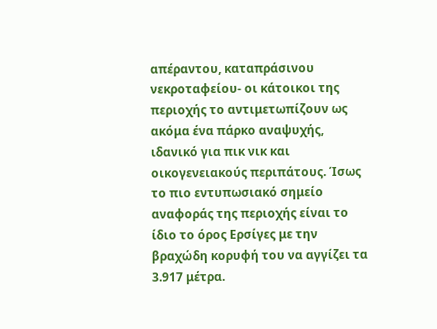απέραντου, καταπράσινου νεκροταφείου- οι κάτοικοι της περιοχής το αντιμετωπίζουν ως ακόμα ένα πάρκο αναψυχής, ιδανικό για πικ νικ και οικογενειακούς περιπάτους. Ίσως το πιο εντυπωσιακό σημείο αναφοράς της περιοχής είναι το ίδιο το όρος Ερσίγες με την βραχώδη κορυφή του να αγγίζει τα 3.917 μέτρα.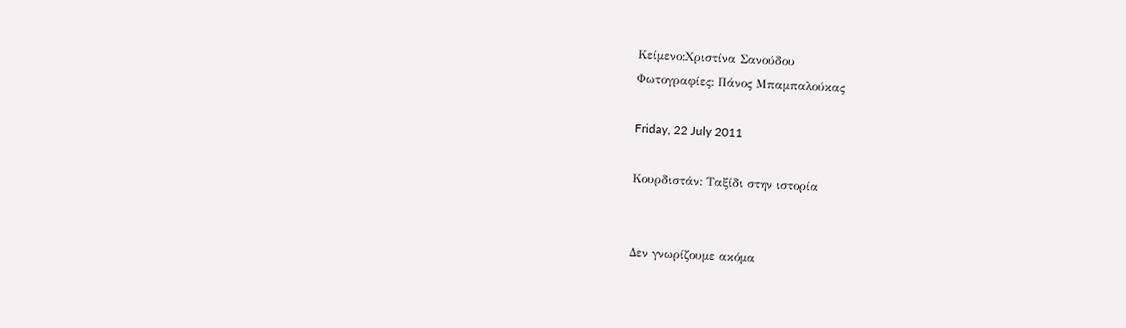Κείμενο:Χριστίνα Σανούδου
Φωτογραφίες: Πάνος Μπαμπαλούκας

Friday, 22 July 2011

Κουρδιστάν: Ταξίδι στην ιστορία


Δεν γνωρίζουμε ακόμα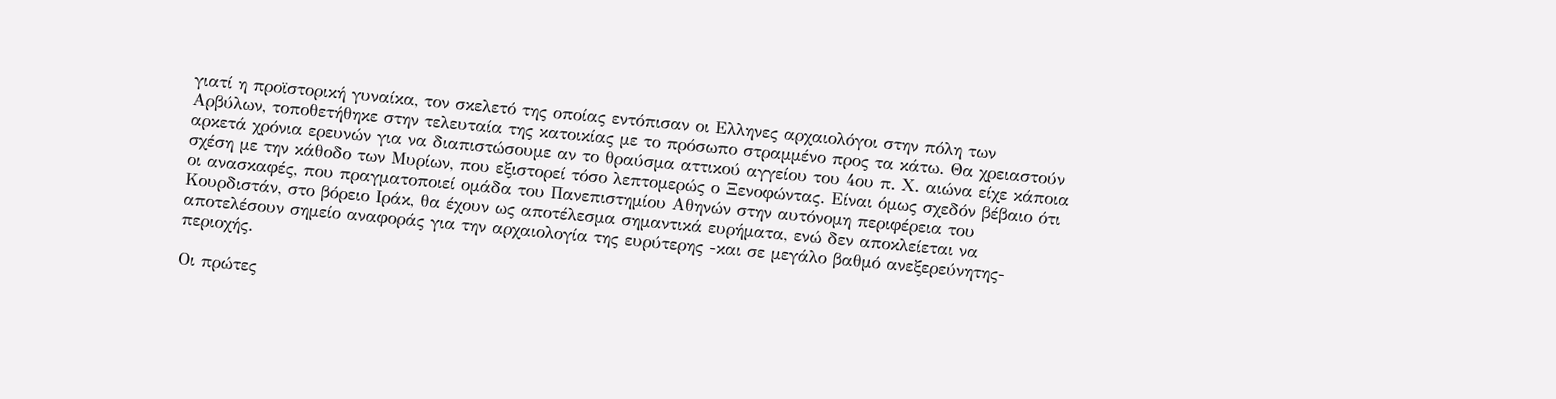γιατί η προϊστορική γυναίκα, τον σκελετό της οποίας εντόπισαν οι Ελληνες αρχαιολόγοι στην πόλη των Αρβύλων, τοποθετήθηκε στην τελευταία της κατοικίας με το πρόσωπο στραμμένο προς τα κάτω. Θα χρειαστούν αρκετά χρόνια ερευνών για να διαπιστώσουμε αν το θραύσμα αττικού αγγείου του 4ου π. Χ. αιώνα είχε κάποια σχέση με την κάθοδο των Μυρίων, που εξιστορεί τόσο λεπτομερώς ο Ξενοφώντας. Είναι όμως σχεδόν βέβαιο ότι οι ανασκαφές, που πραγματοποιεί ομάδα του Πανεπιστημίου Αθηνών στην αυτόνομη περιφέρεια του Κουρδιστάν, στο βόρειο Ιράκ, θα έχουν ως αποτέλεσμα σημαντικά ευρήματα, ενώ δεν αποκλείεται να αποτελέσουν σημείο αναφοράς για την αρχαιολογία της ευρύτερης -και σε μεγάλο βαθμό ανεξερεύνητης- περιοχής.

Οι πρώτες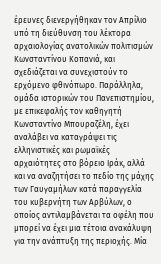έρευνες διενεργήθηκαν τον Απρίλιο υπό τη διεύθυνση του λέκτορα αρχαιολογίας ανατολικών πολιτισμών Κωνσταντίνου Κοπανιά, και σχεδιάζεται να συνεχιστούν το ερχόμενο φθινόπωρο. Παράλληλα, ομάδα ιστορικών του Πανεπιστημίου, με επικεφαλής τον καθηγητή Κωνσταντίνο Μπουραζέλη, έχει αναλάβει να καταγράψει τις ελληνιστικές και ρωμαϊκές αρχαιότητες στο βόρειο Ιράκ, αλλά και να αναζητήσει το πεδίο της μάχης των Γαυγαμήλων κατά παραγγελία του κυβερνήτη των Αρβύλων, ο οποίος αντιλαμβάνεται τα οφέλη που μπορεί να έχει μια τέτοια ανακάλυψη για την ανάπτυξη της περιοχής. Μία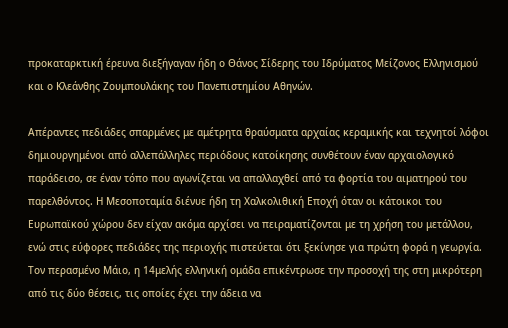προκαταρκτική έρευνα διεξήγαγαν ήδη ο Θάνος Σίδερης του Ιδρύματος Μείζονος Ελληνισμού και ο Κλεάνθης Ζουμπουλάκης του Πανεπιστημίου Αθηνών.

Απέραντες πεδιάδες σπαρμένες με αμέτρητα θραύσματα αρχαίας κεραμικής και τεχνητοί λόφοι δημιουργημένοι από αλλεπάλληλες περιόδους κατοίκησης συνθέτουν έναν αρχαιολογικό παράδεισο, σε έναν τόπο που αγωνίζεται να απαλλαχθεί από τα φορτία του αιματηρού του παρελθόντος. Η Μεσοποταμία διένυε ήδη τη Χαλκολιθική Εποχή όταν οι κάτοικοι του Ευρωπαϊκού χώρου δεν είχαν ακόμα αρχίσει να πειραματίζονται με τη χρήση του μετάλλου, ενώ στις εύφορες πεδιάδες της περιοχής πιστεύεται ότι ξεκίνησε για πρώτη φορά η γεωργία. Τον περασμένο Μάιο, η 14μελής ελληνική ομάδα επικέντρωσε την προσοχή της στη μικρότερη από τις δύο θέσεις, τις οποίες έχει την άδεια να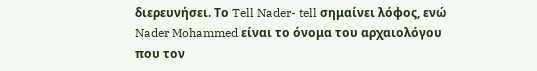διερευνήσει. Το Tell Nader- tell σημαίνει λόφος, ενώ Nader Mohammed είναι το όνομα του αρχαιολόγου που τον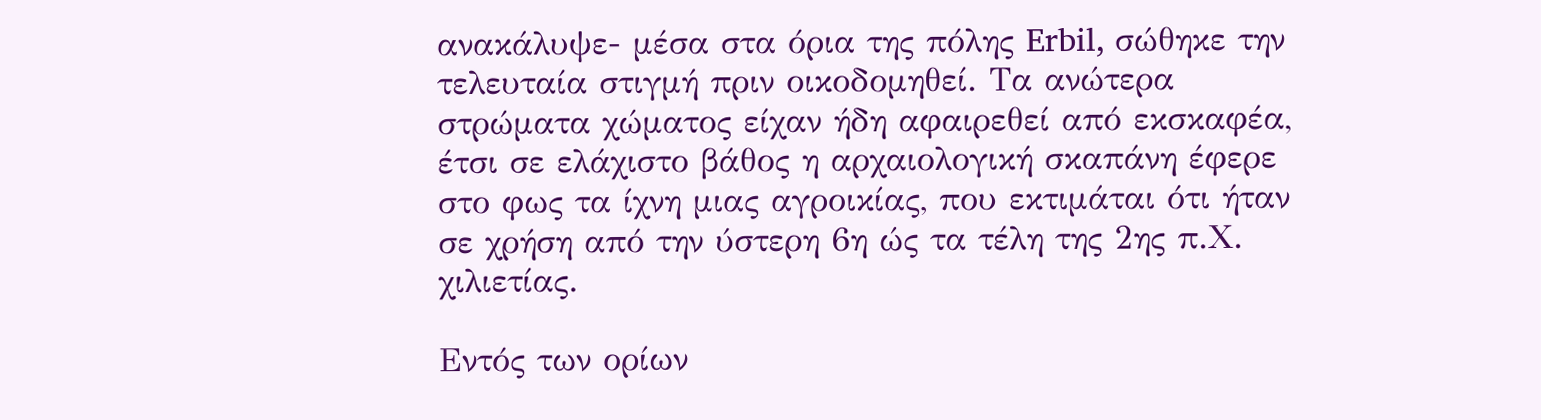ανακάλυψε- μέσα στα όρια της πόλης Erbil, σώθηκε την τελευταία στιγμή πριν οικοδομηθεί. Τα ανώτερα στρώματα χώματος είχαν ήδη αφαιρεθεί από εκσκαφέα, έτσι σε ελάχιστο βάθος η αρχαιολογική σκαπάνη έφερε στο φως τα ίχνη μιας αγροικίας, που εκτιμάται ότι ήταν σε χρήση από την ύστερη 6η ώς τα τέλη της 2ης π.Χ. χιλιετίας.

Εντός των ορίων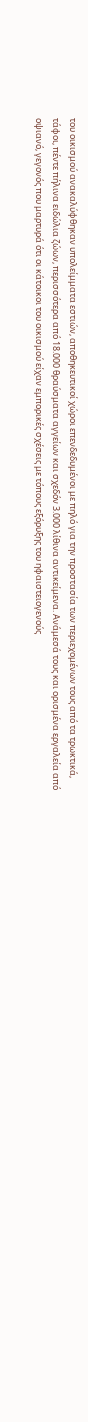του οικισμού ανακαλύφθηκαν υπολείμματα εστιών, αποθηκευτικοί χώροι επενδεδυμένοι με πηλό για την προστασία των περιεχομένων τους από τα τρωκτικά, τάφοι, πέντε πήλινα ειδώλια ζώων, περισσότερα από 18.000 θραύσματα αγγείων και σχεδόν 3.000 λίθινα αντικείμενα. Ανάμεσά τους και ορισμένα εργαλεία από οψιανό, γεγονός που μαρτυρά ότι οι κάτοικοι του οικισμού είχαν εμπορικές σχέσεις με τόπους εξόρυξης του ηφαιστειογενούς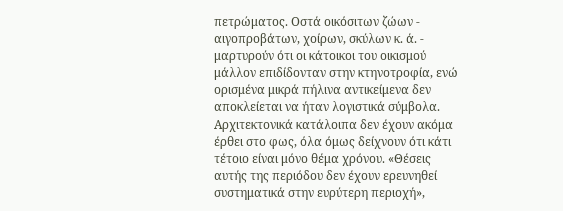πετρώματος. Οστά οικόσιτων ζώων - αιγοπροβάτων, χοίρων, σκύλων κ. ά. - μαρτυρούν ότι οι κάτοικοι του οικισμού μάλλον επιδίδονταν στην κτηνοτροφία, ενώ ορισμένα μικρά πήλινα αντικείμενα δεν αποκλείεται να ήταν λογιστικά σύμβολα. Αρχιτεκτονικά κατάλοιπα δεν έχουν ακόμα έρθει στο φως, όλα όμως δείχνουν ότι κάτι τέτοιο είναι μόνο θέμα χρόνου. «Θέσεις αυτής της περιόδου δεν έχουν ερευνηθεί συστηματικά στην ευρύτερη περιοχή»,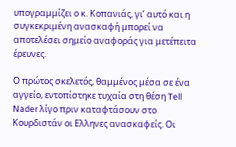υπογραμμίζει ο κ. Κοπανιάς, γι’ αυτό και η συγκεκριμένη ανασκαφή μπορεί να αποτελέσει σημείο αναφοράς για μετέπειτα έρευνες.

Ο πρώτος σκελετός, θαμμένος μέσα σε ένα αγγείο, εντοπίστηκε τυχαία στη θέση Tell Nader λίγο πριν καταφτάσουν στο Κουρδιστάν οι Ελληνες ανασκαφείς. Οι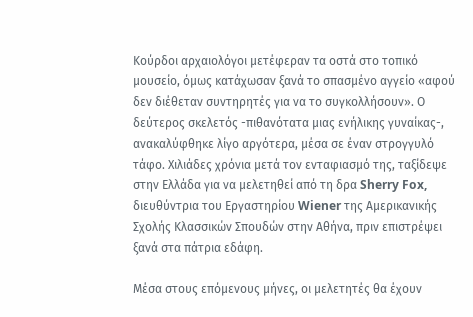Κούρδοι αρχαιολόγοι μετέφεραν τα οστά στο τοπικό μουσείο, όμως κατάχωσαν ξανά το σπασμένο αγγείο «αφού δεν διέθεταν συντηρητές για να το συγκολλήσουν». Ο δεύτερος σκελετός -πιθανότατα μιας ενήλικης γυναίκας-, ανακαλύφθηκε λίγο αργότερα, μέσα σε έναν στρογγυλό τάφο. Χιλιάδες χρόνια μετά τον ενταφιασμό της, ταξίδεψε στην Ελλάδα για να μελετηθεί από τη δρα Sherry Fox, διευθύντρια του Εργαστηρίου Wiener της Αμερικανικής Σχολής Κλασσικών Σπουδών στην Αθήνα, πριν επιστρέψει ξανά στα πάτρια εδάφη.

Μέσα στους επόμενους μήνες, οι μελετητές θα έχουν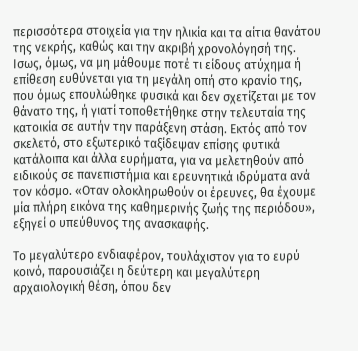περισσότερα στοιχεία για την ηλικία και τα αίτια θανάτου της νεκρής, καθώς και την ακριβή χρονολόγησή της. Ισως, όμως, να μη μάθουμε ποτέ τι είδους ατύχημα ή επίθεση ευθύνεται για τη μεγάλη οπή στο κρανίο της, που όμως επουλώθηκε φυσικά και δεν σχετίζεται με τον θάνατο της, ή γιατί τοποθετήθηκε στην τελευταία της κατοικία σε αυτήν την παράξενη στάση. Εκτός από τον σκελετό, στο εξωτερικό ταξίδεψαν επίσης φυτικά κατάλοιπα και άλλα ευρήματα, για να μελετηθούν από ειδικούς σε πανεπιστήμια και ερευνητικά ιδρύματα ανά τον κόσμο. «Οταν ολοκληρωθούν οι έρευνες, θα έχουμε μία πλήρη εικόνα της καθημερινής ζωής της περιόδου», εξηγεί ο υπεύθυνος της ανασκαφής.

Tο μεγαλύτερο ενδιαφέρον, τουλάχιστον για το ευρύ κοινό, παρουσιάζει η δεύτερη και μεγαλύτερη αρχαιολογική θέση, όπου δεν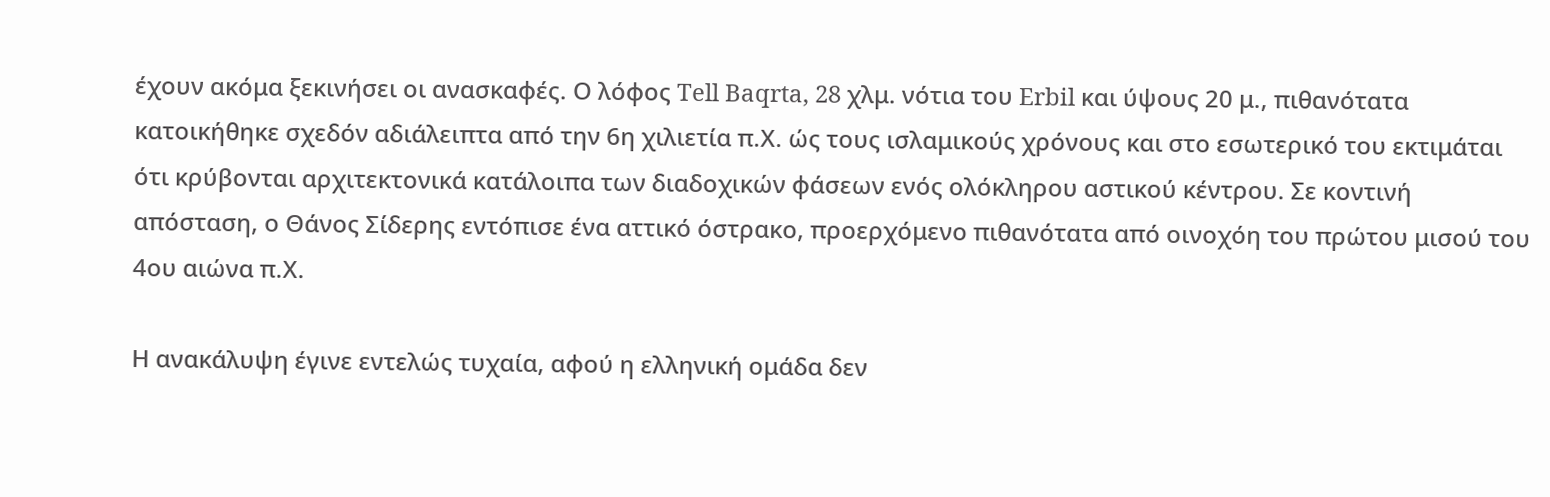έχουν ακόμα ξεκινήσει οι ανασκαφές. Ο λόφος Tell Baqrta, 28 χλμ. νότια του Erbil και ύψους 20 μ., πιθανότατα κατοικήθηκε σχεδόν αδιάλειπτα από την 6η χιλιετία π.Χ. ώς τους ισλαμικούς χρόνους και στο εσωτερικό του εκτιμάται ότι κρύβονται αρχιτεκτονικά κατάλοιπα των διαδοχικών φάσεων ενός ολόκληρου αστικού κέντρου. Σε κοντινή απόσταση, ο Θάνος Σίδερης εντόπισε ένα αττικό όστρακο, προερχόμενο πιθανότατα από οινοχόη του πρώτου μισού του 4ου αιώνα π.Χ.

Η ανακάλυψη έγινε εντελώς τυχαία, αφού η ελληνική ομάδα δεν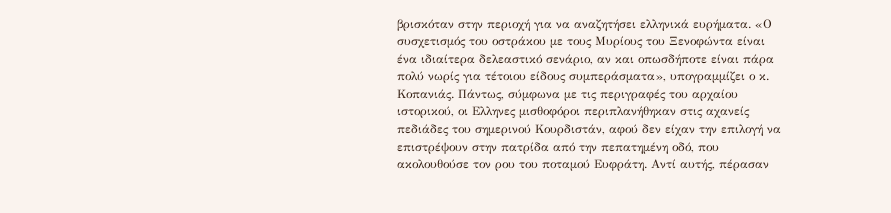βρισκόταν στην περιοχή για να αναζητήσει ελληνικά ευρήματα. «Ο συσχετισμός του οστράκου με τους Μυρίους του Ξενοφώντα είναι ένα ιδιαίτερα δελεαστικό σενάριο, αν και οπωσδήποτε είναι πάρα πολύ νωρίς για τέτοιου είδους συμπεράσματα», υπογραμμίζει ο κ. Κοπανιάς. Πάντως, σύμφωνα με τις περιγραφές του αρχαίου ιστορικού, οι Ελληνες μισθοφόροι περιπλανήθηκαν στις αχανείς πεδιάδες του σημερινού Κουρδιστάν, αφού δεν είχαν την επιλογή να επιστρέψουν στην πατρίδα από την πεπατημένη οδό, που ακολουθούσε τον ρου του ποταμού Ευφράτη. Αντί αυτής, πέρασαν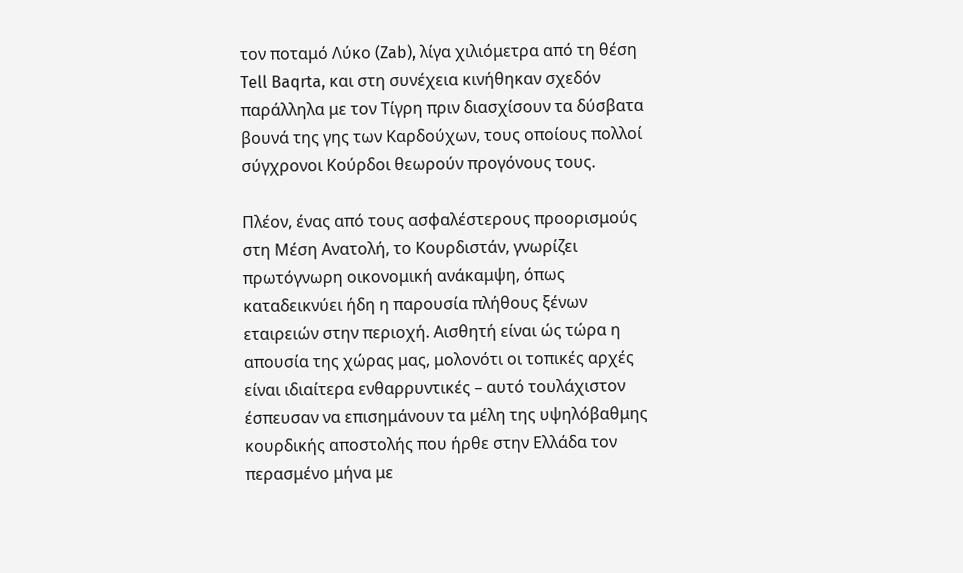τον ποταμό Λύκο (Zab), λίγα χιλιόμετρα από τη θέση Tell Baqrta, και στη συνέχεια κινήθηκαν σχεδόν παράλληλα με τον Τίγρη πριν διασχίσουν τα δύσβατα βουνά της γης των Καρδούχων, τους οποίους πολλοί σύγχρονοι Κούρδοι θεωρούν προγόνους τους.

Πλέον, ένας από τους ασφαλέστερους προορισμούς στη Μέση Ανατολή, το Κουρδιστάν, γνωρίζει πρωτόγνωρη οικονομική ανάκαμψη, όπως καταδεικνύει ήδη η παρουσία πλήθους ξένων εταιρειών στην περιοχή. Αισθητή είναι ώς τώρα η απουσία της χώρας μας, μολονότι οι τοπικές αρχές είναι ιδιαίτερα ενθαρρυντικές – αυτό τουλάχιστον έσπευσαν να επισημάνουν τα μέλη της υψηλόβαθμης κουρδικής αποστολής που ήρθε στην Ελλάδα τον περασμένο μήνα με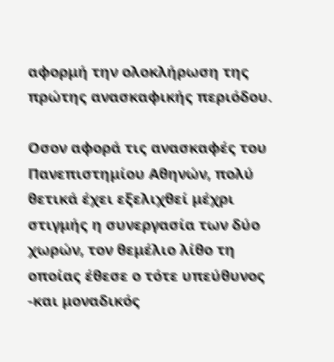αφορμή την ολοκλήρωση της πρώτης ανασκαφικής περιόδου.

Οσον αφορά τις ανασκαφές του Πανεπιστημίου Αθηνών, πολύ θετικά έχει εξελιχθεί μέχρι στιγμής η συνεργασία των δύο χωρών, τον θεμέλιο λίθο τη οποίας έθεσε ο τότε υπεύθυνος -και μοναδικός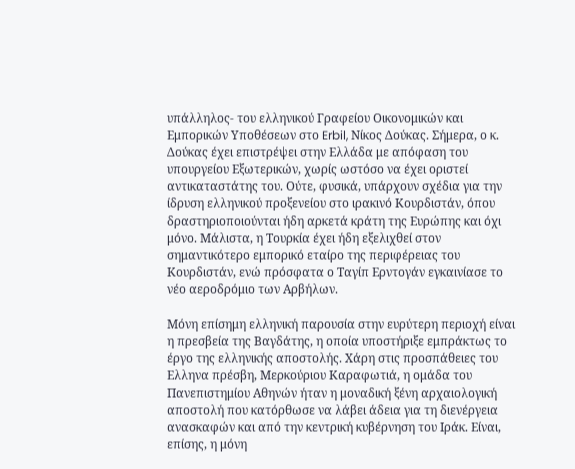υπάλληλος- του ελληνικού Γραφείου Οικονομικών και Εμπορικών Υποθέσεων στο Erbil, Νίκος Δούκας. Σήμερα, ο κ. Δούκας έχει επιστρέψει στην Ελλάδα με απόφαση του υπουργείου Εξωτερικών, χωρίς ωστόσο να έχει οριστεί αντικαταστάτης του. Ούτε, φυσικά, υπάρχουν σχέδια για την ίδρυση ελληνικού προξενείου στο ιρακινό Κουρδιστάν, όπου δραστηριοποιούνται ήδη αρκετά κράτη της Ευρώπης και όχι μόνο. Μάλιστα, η Τουρκία έχει ήδη εξελιχθεί στον σημαντικότερο εμπορικό εταίρο της περιφέρειας του Κουρδιστάν, ενώ πρόσφατα ο Ταγίπ Ερντογάν εγκαινίασε το νέο αεροδρόμιο των Αρβήλων.

Μόνη επίσημη ελληνική παρουσία στην ευρύτερη περιοχή είναι η πρεσβεία της Βαγδάτης, η οποία υποστήριξε εμπράκτως το έργο της ελληνικής αποστολής. Χάρη στις προσπάθειες του Ελληνα πρέσβη, Μερκούριου Καραφωτιά, η ομάδα του Πανεπιστημίου Αθηνών ήταν η μοναδική ξένη αρχαιολογική αποστολή που κατόρθωσε να λάβει άδεια για τη διενέργεια ανασκαφών και από την κεντρική κυβέρνηση του Ιράκ. Είναι, επίσης, η μόνη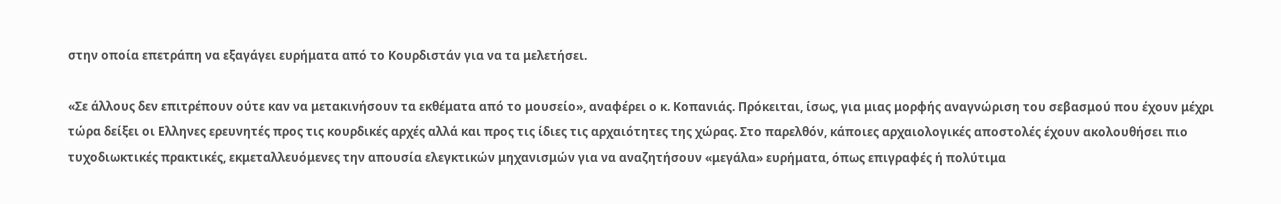στην οποία επετράπη να εξαγάγει ευρήματα από το Κουρδιστάν για να τα μελετήσει.

«Σε άλλους δεν επιτρέπουν ούτε καν να μετακινήσουν τα εκθέματα από το μουσείο», αναφέρει ο κ. Κοπανιάς. Πρόκειται, ίσως, για μιας μορφής αναγνώριση του σεβασμού που έχουν μέχρι τώρα δείξει οι Ελληνες ερευνητές προς τις κουρδικές αρχές αλλά και προς τις ίδιες τις αρχαιότητες της χώρας. Στο παρελθόν, κάποιες αρχαιολογικές αποστολές έχουν ακολουθήσει πιο τυχοδιωκτικές πρακτικές, εκμεταλλευόμενες την απουσία ελεγκτικών μηχανισμών για να αναζητήσουν «μεγάλα» ευρήματα, όπως επιγραφές ή πολύτιμα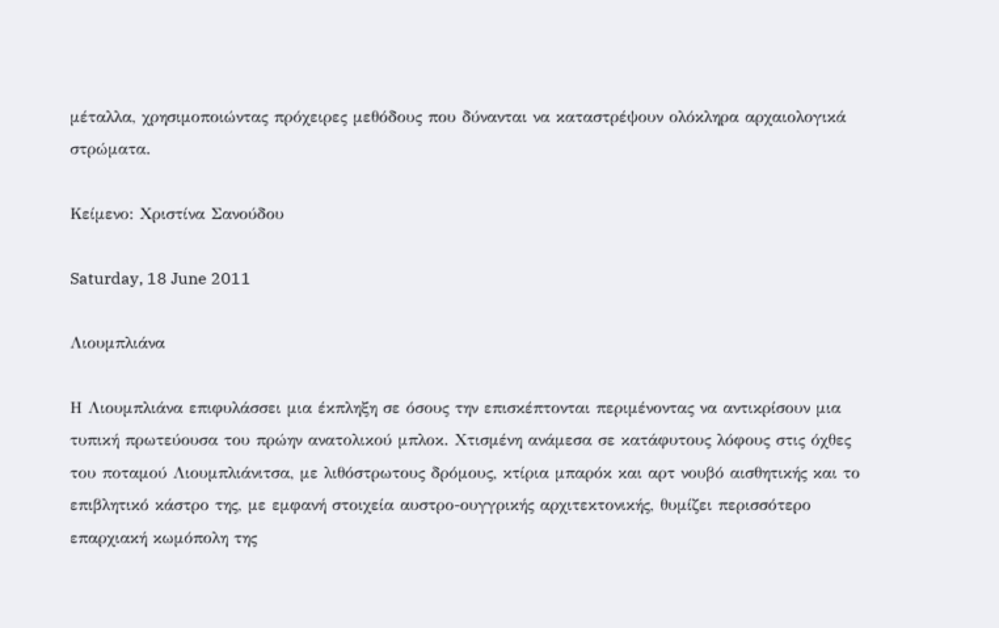μέταλλα, χρησιμοποιώντας πρόχειρες μεθόδους που δύνανται να καταστρέψουν ολόκληρα αρχαιολογικά στρώματα.

Κείμενο: Χριστίνα Σανούδου

Saturday, 18 June 2011

Λιουμπλιάνα

Η Λιουμπλιάνα επιφυλάσσει μια έκπληξη σε όσους την επισκέπτονται περιμένοντας να αντικρίσουν μια τυπική πρωτεύουσα του πρώην ανατολικού μπλοκ. Χτισμένη ανάμεσα σε κατάφυτους λόφους στις όχθες του ποταμού Λιουμπλιάνιτσα, με λιθόστρωτους δρόμους, κτίρια μπαρόκ και αρτ νουβό αισθητικής και το επιβλητικό κάστρο της, με εμφανή στοιχεία αυστρο-ουγγρικής αρχιτεκτονικής, θυμίζει περισσότερο επαρχιακή κωμόπολη της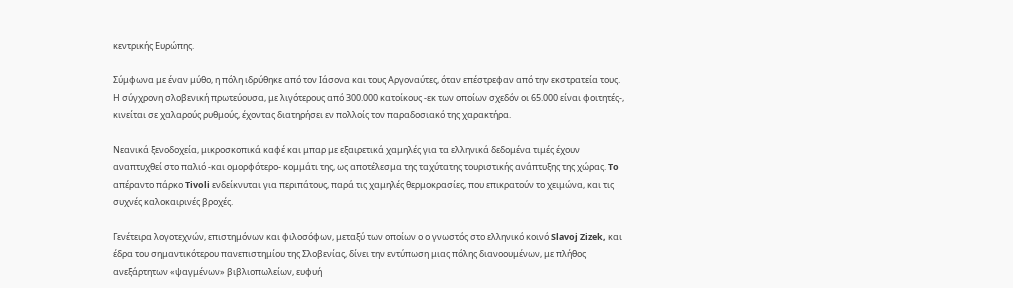κεντρικής Ευρώπης.

Σύμφωνα με έναν μύθο, η πόλη ιδρύθηκε από τον Ιάσονα και τους Αργοναύτες, όταν επέστρεφαν από την εκστρατεία τους. Η σύγχρονη σλοβενική πρωτεύουσα, με λιγότερους από 300.000 κατοίκους -εκ των οποίων σχεδόν οι 65.000 είναι φοιτητές-, κινείται σε χαλαρούς ρυθμούς, έχοντας διατηρήσει εν πολλοίς τον παραδοσιακό της χαρακτήρα.

Νεανικά ξενοδοχεία, μικροσκοπικά καφέ και μπαρ με εξαιρετικά χαμηλές για τα ελληνικά δεδομένα τιμές έχουν αναπτυχθεί στο παλιό -και ομορφότερο- κομμάτι της, ως αποτέλεσμα της ταχύτατης τουριστικής ανάπτυξης της χώρας. To απέραντο πάρκο Tivoli ενδείκνυται για περιπάτους, παρά τις χαμηλές θερμοκρασίες, που επικρατούν το χειμώνα, και τις συχνές καλοκαιρινές βροχές.

Γενέτειρα λογοτεχνών, επιστημόνων και φιλοσόφων, μεταξύ των οποίων ο ο γνωστός στο ελληνικό κοινό Slavoj Zizek, και έδρα του σημαντικότερου πανεπιστημίου της Σλοβενίας, δίνει την εντύπωση μιας πόλης διανοουμένων, με πλήθος ανεξάρτητων «ψαγμένων» βιβλιοπωλείων, ευφυή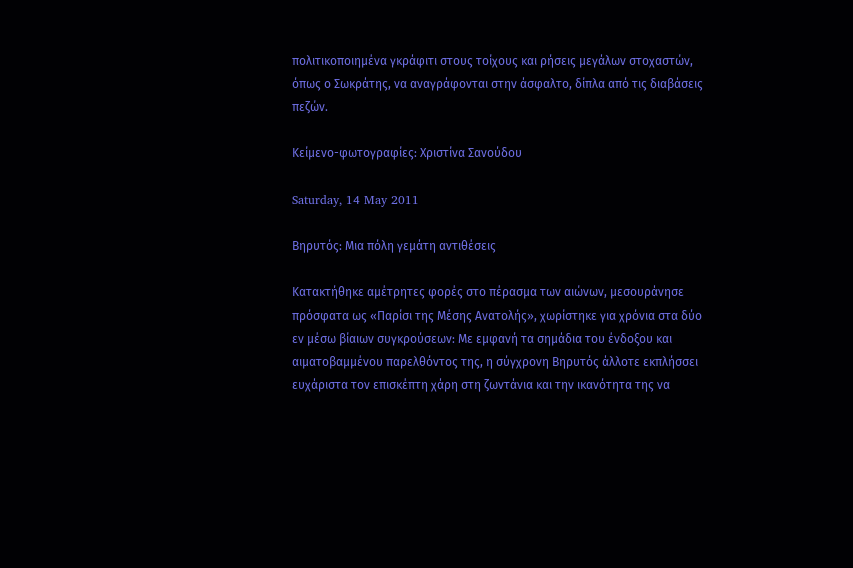πολιτικοποιημένα γκράφιτι στους τοίχους και ρήσεις μεγάλων στοχαστών, όπως ο Σωκράτης, να αναγράφονται στην άσφαλτο, δίπλα από τις διαβάσεις πεζών.

Κείμενο-φωτογραφίες: Χριστίνα Σανούδου

Saturday, 14 May 2011

Βηρυτός: Μια πόλη γεμάτη αντιθέσεις

Κατακτήθηκε αμέτρητες φορές στο πέρασμα των αιώνων, μεσουράνησε πρόσφατα ως «Παρίσι της Μέσης Ανατολής», χωρίστηκε για χρόνια στα δύο εν μέσω βίαιων συγκρούσεων: Με εμφανή τα σημάδια του ένδοξου και αιματοβαμμένου παρελθόντος της, η σύγχρονη Βηρυτός άλλοτε εκπλήσσει ευχάριστα τον επισκέπτη χάρη στη ζωντάνια και την ικανότητα της να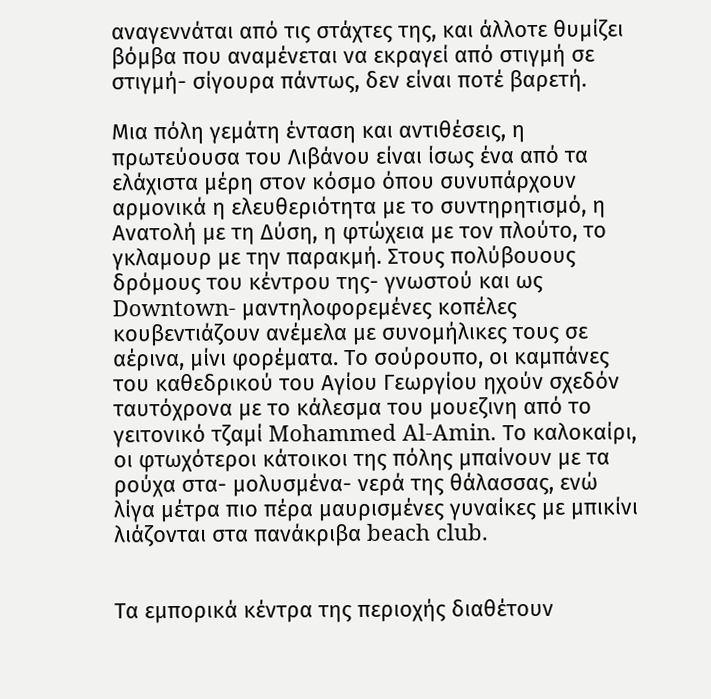αναγεννάται από τις στάχτες της, και άλλοτε θυμίζει βόμβα που αναμένεται να εκραγεί από στιγμή σε στιγμή- σίγουρα πάντως, δεν είναι ποτέ βαρετή.

Μια πόλη γεμάτη ένταση και αντιθέσεις, η πρωτεύουσα του Λιβάνου είναι ίσως ένα από τα ελάχιστα μέρη στον κόσμο όπου συνυπάρχουν αρμονικά η ελευθεριότητα με το συντηρητισμό, η Ανατολή με τη Δύση, η φτώχεια με τον πλούτο, το γκλαμουρ με την παρακμή. Στους πολύβουους δρόμους του κέντρου της- γνωστού και ως Downtown- μαντηλοφορεμένες κοπέλες κουβεντιάζουν ανέμελα με συνομήλικες τους σε αέρινα, μίνι φορέματα. Το σούρουπο, οι καμπάνες του καθεδρικού του Αγίου Γεωργίου ηχούν σχεδόν ταυτόχρονα με το κάλεσμα του μουεζινη από το γειτονικό τζαμί Mohammed Al-Amin. Το καλοκαίρι, οι φτωχότεροι κάτοικοι της πόλης μπαίνουν με τα ρούχα στα- μολυσμένα- νερά της θάλασσας, ενώ λίγα μέτρα πιο πέρα μαυρισμένες γυναίκες με μπικίνι λιάζονται στα πανάκριβα beach club.


Τα εμπορικά κέντρα της περιοχής διαθέτουν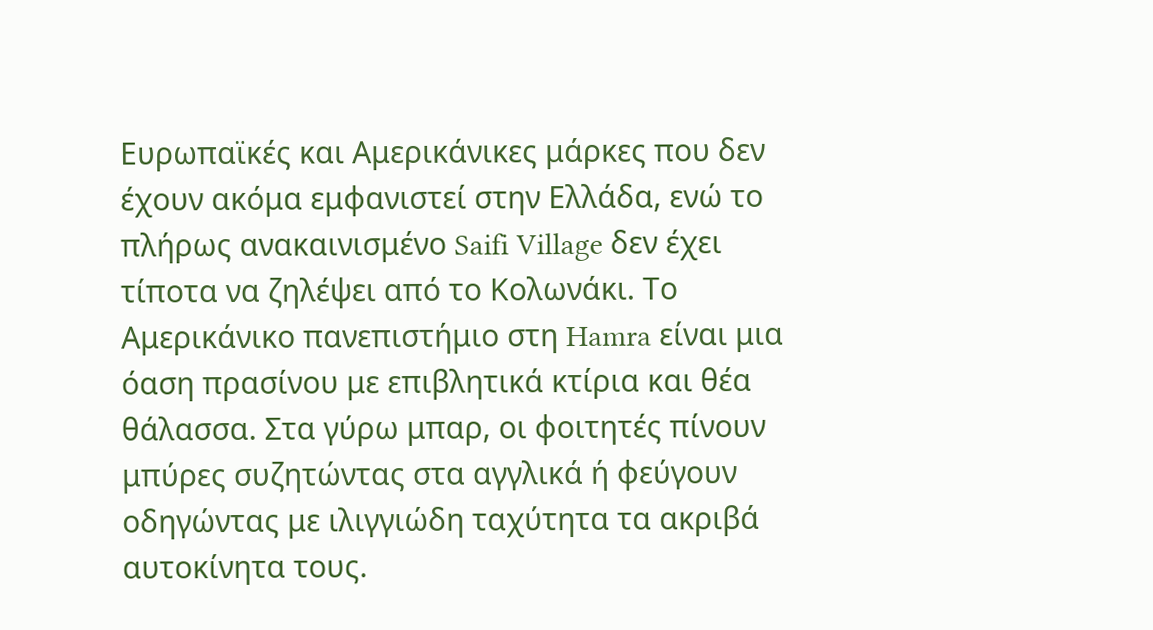Ευρωπαϊκές και Αμερικάνικες μάρκες που δεν έχουν ακόμα εμφανιστεί στην Ελλάδα, ενώ το πλήρως ανακαινισμένο Saifi Village δεν έχει τίποτα να ζηλέψει από το Κολωνάκι. Το Αμερικάνικο πανεπιστήμιο στη Hamra είναι μια όαση πρασίνου με επιβλητικά κτίρια και θέα θάλασσα. Στα γύρω μπαρ, οι φοιτητές πίνουν μπύρες συζητώντας στα αγγλικά ή φεύγουν οδηγώντας με ιλιγγιώδη ταχύτητα τα ακριβά αυτοκίνητα τους.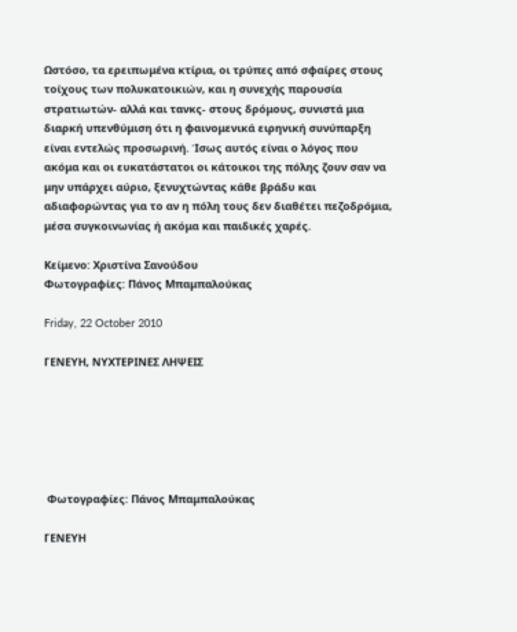Ωστόσο, τα ερειπωμένα κτίρια, οι τρύπες από σφαίρες στους τοίχους των πολυκατοικιών, και η συνεχής παρουσία στρατιωτών- αλλά και τανκς- στους δρόμους, συνιστά μια διαρκή υπενθύμιση ότι η φαινομενικά ειρηνική συνύπαρξη είναι εντελώς προσωρινή. Ίσως αυτός είναι ο λόγος που ακόμα και οι ευκατάστατοι οι κάτοικοι της πόλης ζουν σαν να μην υπάρχει αύριο, ξενυχτώντας κάθε βράδυ και αδιαφορώντας για το αν η πόλη τους δεν διαθέτει πεζοδρόμια, μέσα συγκοινωνίας ή ακόμα και παιδικές χαρές.

Κείμενο: Χριστίνα Σανούδου
Φωτογραφίες: Πάνος Μπαμπαλούκας

Friday, 22 October 2010

ΓΕΝΕΥΗ, ΝΥΧΤΕΡΙΝΕΣ ΛΗΨΕΙΣ






 Φωτογραφίες: Πάνος Μπαμπαλούκας

ΓΕΝΕΥΗ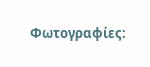Φωτογραφίες: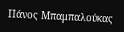Πάνος Μπαμπαλούκας